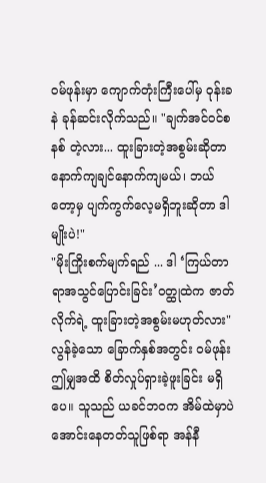ဝမ်ဖုန်းမှာ ကျောက်တုံးကြီးပေါ်မှ ဝုန်းခနဲ ခုန်ဆင်းလိုက်သည်။ "ချက်အင်ဝင်စနစ် တဲ့လား... ထူးခြားတဲ့အစွမ်းဆိုတာ နောက်ကျချင်နောက်ကျမယ်၊ ဘယ်တော့မှ ပျက်ကွက်လေ့မရှိဘူးဆိုတာ ဒါမျိုးပဲ!"
"မိုးကြိုးစက်မျက်ရည် ... ဒါ ‘ကြယ်တာရာအသွင်ပြောင်းခြင်း’ဝတ္ထုထဲက ဇာတ်လိုက်ရဲ့ ထူးခြားတဲ့အစွမ်းမဟုတ်လား"
လွန်ခဲ့သော ခြောက်နှစ်အတွင်း ဝမ်ဖုန်း ဤမျှအထိ စိတ်လှုပ်ရှားခဲ့ဖူးခြင်း မရှိပေ။ သူသည် ယခင်ဘဝက အိမ်ထဲမှာပဲ အောင်းနေတတ်သူဖြစ်ရာ အန်နီ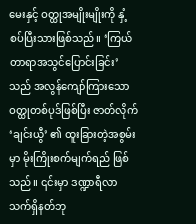မေးနှင့် ဝတ္ထုအမျိုးမျိုးကို နှံ့စပ်ပြီးသားဖြစ်သည်။ ‘ကြယ်တာရာအသွင်ပြောင်းခြင်း’ သည် အလွန်ကျော်ကြားသော ဝတ္ထုတစ်ပုဒ်ဖြစ်ပြီး ဇာတ်လိုက် ‘ချင်းယွီ’ ၏ ထူးခြားတဲ့အစွမ်းမှာ မိုးကြိုးစက်မျက်ရည် ဖြစ်သည်။ ၎င်းမှာ ဒဏ္ဍာရီလာ သက်ရှိနတ်ဘု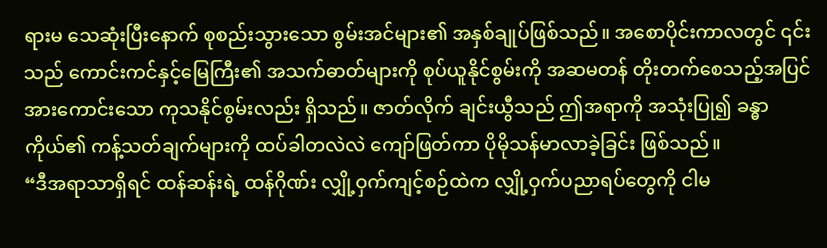ရားမ သေဆုံးပြီးနောက် စုစည်းသွားသော စွမ်းအင်များ၏ အနှစ်ချုပ်ဖြစ်သည်။ အစောပိုင်းကာလတွင် ၎င်းသည် ကောင်းကင်နှင့်မြေကြီး၏ အသက်ဓာတ်များကို စုပ်ယူနိုင်စွမ်းကို အဆမတန် တိုးတက်စေသည့်အပြင် အားကောင်းသော ကုသနိုင်စွမ်းလည်း ရှိသည်။ ဇာတ်လိုက် ချင်းယွီသည် ဤအရာကို အသုံးပြု၍ ခန္ဓာကိုယ်၏ ကန့်သတ်ချက်များကို ထပ်ခါတလဲလဲ ကျော်ဖြတ်ကာ ပိုမိုသန်မာလာခဲ့ခြင်း ဖြစ်သည်။
“ဒီအရာသာရှိရင် ထန်ဆန်းရဲ့ ထန်ဂိုဏ်း လျှို့ဝှက်ကျင့်စဉ်ထဲက လျှို့ဝှက်ပညာရပ်တွေကို ငါမ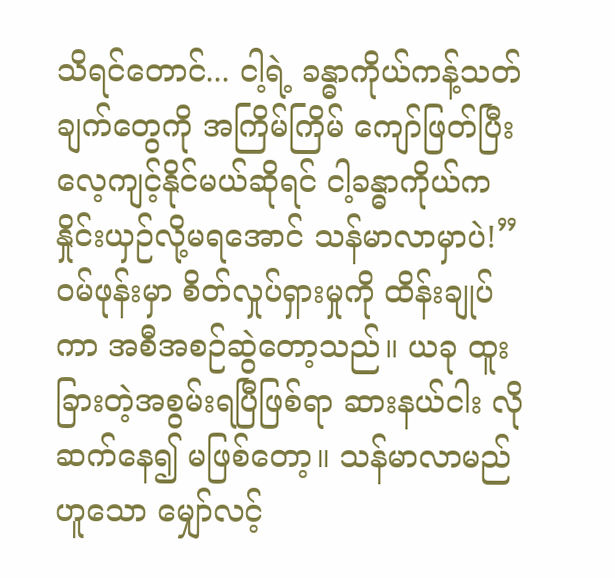သိရင်တောင်... ငါ့ရဲ့ ခန္ဓာကိုယ်ကန့်သတ်ချက်တွေကို အကြိမ်ကြိမ် ကျော်ဖြတ်ပြီး လေ့ကျင့်နိုင်မယ်ဆိုရင် ငါ့ခန္ဓာကိုယ်က နှိုင်းယှဉ်လို့မရအောင် သန်မာလာမှာပဲ!”
ဝမ်ဖုန်းမှာ စိတ်လှုပ်ရှားမှုကို ထိန်းချုပ်ကာ အစီအစဉ်ဆွဲတော့သည်။ ယခု ထူးခြားတဲ့အစွမ်းရပြီဖြစ်ရာ ဆားနယ်ငါး လို ဆက်နေ၍ မဖြစ်တော့။ သန်မာလာမည်ဟူသော မျှော်လင့်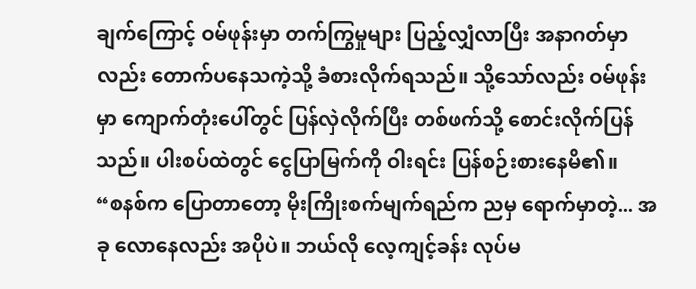ချက်ကြောင့် ဝမ်ဖုန်းမှာ တက်ကြွမှုများ ပြည့်လျှံလာပြီး အနာဂတ်မှာလည်း တောက်ပနေသကဲ့သို့ ခံစားလိုက်ရသည်။ သို့သော်လည်း ဝမ်ဖုန်းမှာ ကျောက်တုံးပေါ်တွင် ပြန်လှဲလိုက်ပြီး တစ်ဖက်သို့ စောင်းလိုက်ပြန်သည်။ ပါးစပ်ထဲတွင် ငွေပြာမြက်ကို ဝါးရင်း ပြန်စဉ်းစားနေမိ၏။
“စနစ်က ပြောတာတော့ မိုးကြိုးစက်မျက်ရည်က ညမှ ရောက်မှာတဲ့... အခု လောနေလည်း အပိုပဲ။ ဘယ်လို လေ့ကျင့်ခန်း လုပ်မ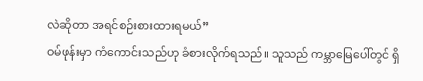လဲဆိုတာ အရင်စဉ်းစားထားရမယ်”
ဝမ်ဖုန်းမှာ ကံကောင်းသည်ဟု ခံစားလိုက်ရသည်။ သူသည် ကမ္ဘာမြေပေါ်တွင် ရှိ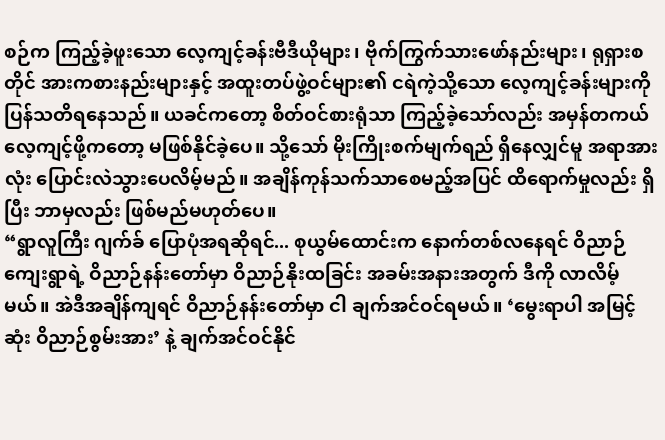စဉ်က ကြည့်ခဲ့ဖူးသော လေ့ကျင့်ခန်းဗီဒီယိုများ၊ ဗိုက်ကြွက်သားဖော်နည်းများ၊ ရုရှားစတိုင် အားကစားနည်းများနှင့် အထူးတပ်ဖွဲ့ဝင်များ၏ ငရဲကဲ့သို့သော လေ့ကျင့်ခန်းများကို ပြန်သတိရနေသည်။ ယခင်ကတော့ စိတ်ဝင်စားရုံသာ ကြည့်ခဲ့သော်လည်း အမှန်တကယ် လေ့ကျင့်ဖို့ကတော့ မဖြစ်နိုင်ခဲ့ပေ။ သို့သော် မိုးကြိုးစက်မျက်ရည် ရှိနေလျှင်မူ အရာအားလုံး ပြောင်းလဲသွားပေလိမ့်မည်။ အချိန်ကုန်သက်သာစေမည့်အပြင် ထိရောက်မှုလည်း ရှိပြီး ဘာမှလည်း ဖြစ်မည်မဟုတ်ပေ။
“ရွာလူကြီး ဂျက်ခ် ပြောပုံအရဆိုရင်... စုယွမ်ထောင်းက နောက်တစ်လနေရင် ဝိညာဉ်ကျေးရွာရဲ့ ဝိညာဉ်နန်းတော်မှာ ဝိညာဉ်နိုးထခြင်း အခမ်းအနားအတွက် ဒီကို လာလိမ့်မယ်။ အဲဒီအချိန်ကျရင် ဝိညာဉ်နန်းတော်မှာ ငါ ချက်အင်ဝင်ရမယ်။ ‘မွေးရာပါ အမြင့်ဆုံး ဝိညာဉ်စွမ်းအား’ နဲ့ ချက်အင်ဝင်နိုင်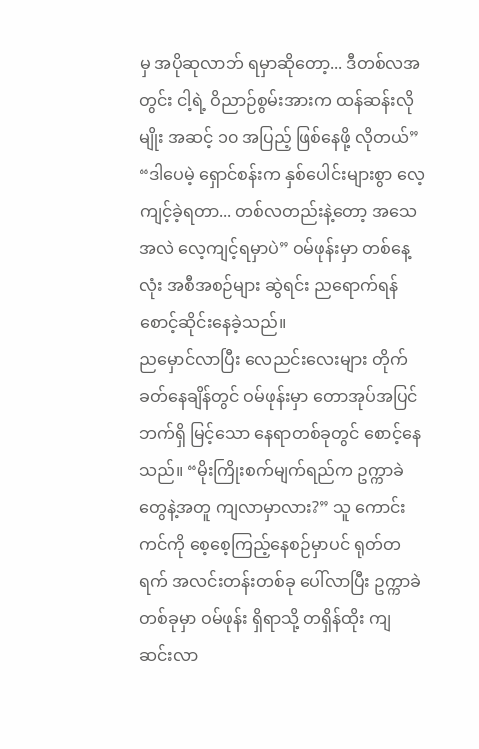မှ အပိုဆုလာဘ် ရမှာဆိုတော့... ဒီတစ်လအတွင်း ငါ့ရဲ့ ဝိညာဉ်စွမ်းအားက ထန်ဆန်းလိုမျိုး အဆင့် ၁၀ အပြည့် ဖြစ်နေဖို့ လိုတယ်”
“ဒါပေမဲ့ ရှောင်စန်းက နှစ်ပေါင်းများစွာ လေ့ကျင့်ခဲ့ရတာ... တစ်လတည်းနဲ့တော့ အသေအလဲ လေ့ကျင့်ရမှာပဲ” ဝမ်ဖုန်းမှာ တစ်နေ့လုံး အစီအစဉ်များ ဆွဲရင်း ညရောက်ရန် စောင့်ဆိုင်းနေခဲ့သည်။
ညမှောင်လာပြီး လေညင်းလေးများ တိုက်ခတ်နေချိန်တွင် ဝမ်ဖုန်းမှာ တောအုပ်အပြင်ဘက်ရှိ မြင့်သော နေရာတစ်ခုတွင် စောင့်နေသည်။ “မိုးကြိုးစက်မျက်ရည်က ဥက္ကာခဲတွေနဲ့အတူ ကျလာမှာလား?” သူ ကောင်းကင်ကို စေ့စေ့ကြည့်နေစဉ်မှာပင် ရုတ်တရက် အလင်းတန်းတစ်ခု ပေါ်လာပြီး ဥက္ကာခဲတစ်ခုမှာ ဝမ်ဖုန်း ရှိရာသို့ တရှိန်ထိုး ကျဆင်းလာ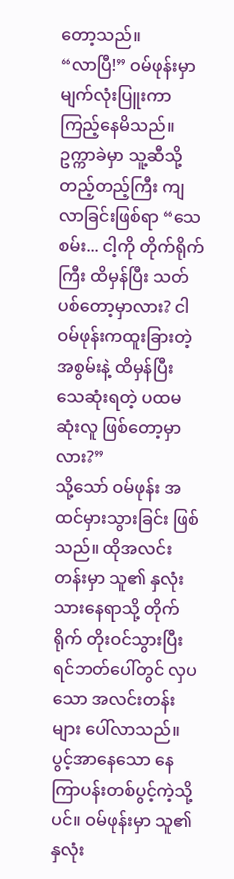တော့သည်။
“လာပြီ!” ဝမ်ဖုန်းမှာ မျက်လုံးပြူးကာ ကြည့်နေမိသည်။ ဥက္ကာခဲမှာ သူ့ဆီသို့ တည့်တည့်ကြီး ကျလာခြင်းဖြစ်ရာ “သေစမ်း... ငါ့ကို တိုက်ရိုက်ကြီး ထိမှန်ပြီး သတ်ပစ်တော့မှာလား? ငါ ဝမ်ဖုန်းကထူးခြားတဲ့အစွမ်းနဲ့ ထိမှန်ပြီး သေဆုံးရတဲ့ ပထမဆုံးလူ ဖြစ်တော့မှာလား?”
သို့သော် ဝမ်ဖုန်း အထင်မှားသွားခြင်း ဖြစ်သည်။ ထိုအလင်းတန်းမှာ သူ၏ နှလုံးသားနေရာသို့ တိုက်ရိုက် တိုးဝင်သွားပြီး ရင်ဘတ်ပေါ်တွင် လှပသော အလင်းတန်းများ ပေါ်လာသည်။ ပွင့်အာနေသော နေကြာပန်းတစ်ပွင့်ကဲ့သို့ပင်။ ဝမ်ဖုန်းမှာ သူ၏ နှလုံး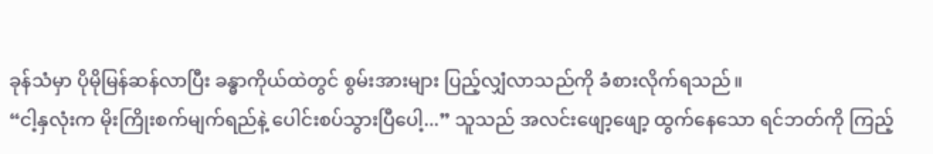ခုန်သံမှာ ပိုမိုမြန်ဆန်လာပြီး ခန္ဓာကိုယ်ထဲတွင် စွမ်းအားများ ပြည့်လျှံလာသည်ကို ခံစားလိုက်ရသည်။
“ငါ့နှလုံးက မိုးကြိုးစက်မျက်ရည်နဲ့ ပေါင်းစပ်သွားပြီပေါ့...” သူသည် အလင်းဖျော့ဖျော့ ထွက်နေသော ရင်ဘတ်ကို ကြည့်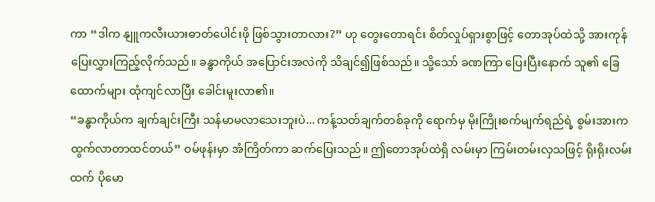ကာ “ဒါက နျူကလီးယားဓာတ်ပေါင်းဖို ဖြစ်သွားတာလား?” ဟု တွေးတောရင်း စိတ်လှုပ်ရှားစွာဖြင့် တောအုပ်ထဲသို့ အားကုန် ပြေးလွှားကြည့်လိုက်သည်။ ခန္ဓာကိုယ် အပြောင်းအလဲကို သိချင်၍ဖြစ်သည်။ သို့သော် ခဏကြာ ပြေးပြီးနောက် သူ၏ ခြေထောက်များ ထုံကျင်လာပြီး ခေါင်းမူးလာ၏။
“ခန္ဓာကိုယ်က ချက်ချင်းကြီး သန်မာမလာသေးဘူးပဲ... ကန့်သတ်ချက်တစ်ခုကို ရောက်မှ မိုးကြိုးစက်မျက်ရည်ရဲ့ စွမ်းအားက ထွက်လာတာထင်တယ်” ဝမ်ဖုန်းမှာ အံကြိတ်ကာ ဆက်ပြေးသည်။ ဤတောအုပ်ထဲရှိ လမ်းမှာ ကြမ်းတမ်းလှသဖြင့် ရိုးရိုးလမ်းထက် ပိုမော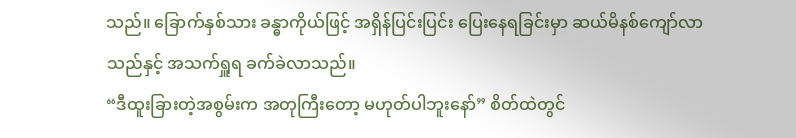သည်။ ခြောက်နှစ်သား ခန္ဓာကိုယ်ဖြင့် အရှိန်ပြင်းပြင်း ပြေးနေရခြင်းမှာ ဆယ်မိနစ်ကျော်လာသည်နှင့် အသက်ရှူရ ခက်ခဲလာသည်။
“ဒီထူးခြားတဲ့အစွမ်းက အတုကြီးတော့ မဟုတ်ပါဘူးနော်” စိတ်ထဲတွင်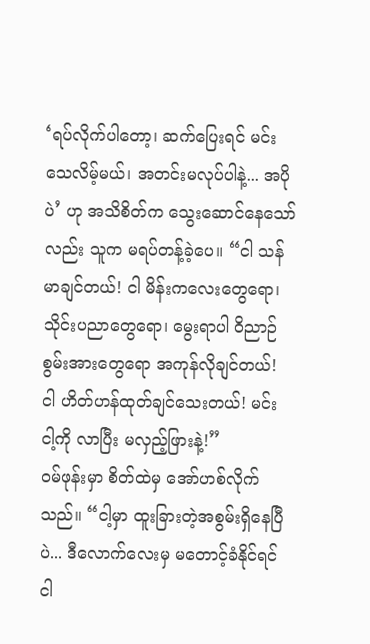‘ရပ်လိုက်ပါတော့၊ ဆက်ပြေးရင် မင်းသေလိမ့်မယ်၊ အတင်းမလုပ်ပါနဲ့... အပိုပဲ’ ဟု အသိစိတ်က သွေးဆောင်နေသော်လည်း သူက မရပ်တန့်ခဲ့ပေ။ “ငါ သန်မာချင်တယ်! ငါ မိန်းကလေးတွေရော၊ သိုင်းပညာတွေရော၊ မွေးရာပါ ဝိညာဉ်စွမ်းအားတွေရော အကုန်လိုချင်တယ်! ငါ ဟိတ်ဟန်ထုတ်ချင်သေးတယ်! မင်း ငါ့ကို လာပြီး မလှည့်ဖြားနဲ့!”
ဝမ်ဖုန်းမှာ စိတ်ထဲမှ အော်ဟစ်လိုက်သည်။ “ငါ့မှာ ထူးခြားတဲ့အစွမ်းရှိနေပြီပဲ... ဒီလောက်လေးမှ မတောင့်ခံနိုင်ရင် ငါ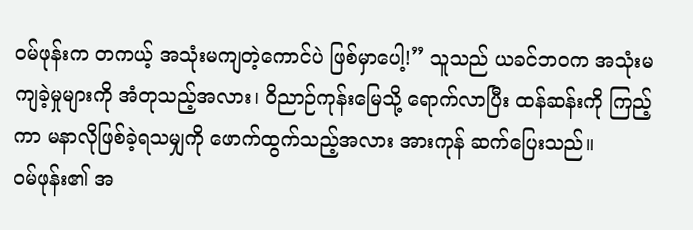ဝမ်ဖုန်းက တကယ့် အသုံးမကျတဲ့ကောင်ပဲ ဖြစ်မှာပေါ့!” သူသည် ယခင်ဘဝက အသုံးမကျခဲ့မှုများကို အံတုသည့်အလား၊ ဝိညာဉ်ကုန်းမြေသို့ ရောက်လာပြီး ထန်ဆန်းကို ကြည့်ကာ မနာလိုဖြစ်ခဲ့ရသမျှကို ဖောက်ထွက်သည့်အလား အားကုန် ဆက်ပြေးသည်။
ဝမ်ဖုန်း၏ အ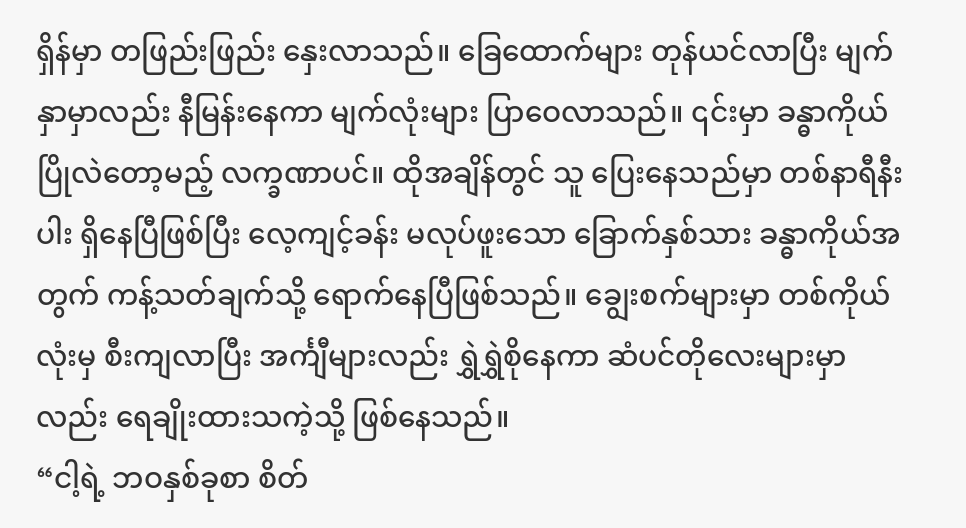ရှိန်မှာ တဖြည်းဖြည်း နှေးလာသည်။ ခြေထောက်များ တုန်ယင်လာပြီး မျက်နှာမှာလည်း နီမြန်းနေကာ မျက်လုံးများ ပြာဝေလာသည်။ ၎င်းမှာ ခန္ဓာကိုယ် ပြိုလဲတော့မည့် လက္ခဏာပင်။ ထိုအချိန်တွင် သူ ပြေးနေသည်မှာ တစ်နာရီနီးပါး ရှိနေပြီဖြစ်ပြီး လေ့ကျင့်ခန်း မလုပ်ဖူးသော ခြောက်နှစ်သား ခန္ဓာကိုယ်အတွက် ကန့်သတ်ချက်သို့ ရောက်နေပြီဖြစ်သည်။ ချွေးစက်များမှာ တစ်ကိုယ်လုံးမှ စီးကျလာပြီး အင်္ကျီများလည်း ရွှဲရွှဲစိုနေကာ ဆံပင်တိုလေးများမှာလည်း ရေချိုးထားသကဲ့သို့ ဖြစ်နေသည်။
“ငါ့ရဲ့ ဘဝနှစ်ခုစာ စိတ်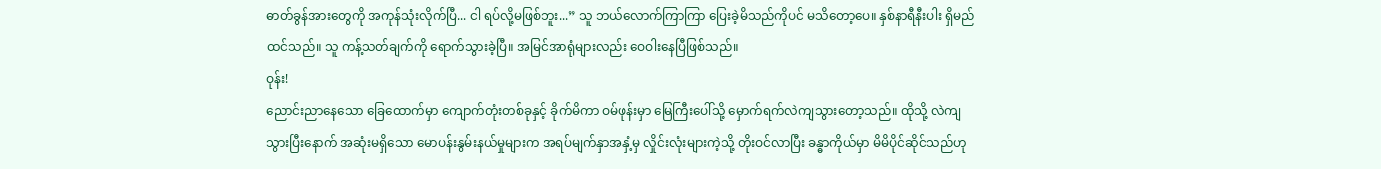ဓာတ်ခွန်အားတွေကို အကုန်သုံးလိုက်ပြီ... ငါ ရပ်လို့မဖြစ်ဘူး...” သူ ဘယ်လောက်ကြာကြာ ပြေးခဲ့မိသည်ကိုပင် မသိတော့ပေ။ နှစ်နာရီနီးပါး ရှိမည်ထင်သည်။ သူ ကန့်သတ်ချက်ကို ရောက်သွားခဲ့ပြီ။ အမြင်အာရုံများလည်း ဝေဝါးနေပြီဖြစ်သည်။
ဝုန်း!
ညောင်းညာနေသော ခြေထောက်မှာ ကျောက်တုံးတစ်ခုနှင့် ခိုက်မိကာ ဝမ်ဖုန်းမှာ မြေကြီးပေါ်သို့ မှောက်ရက်လဲကျသွားတော့သည်။ ထိုသို့ လဲကျသွားပြီးနောက် အဆုံးမရှိသော မောပန်းနွမ်းနယ်မှုများက အရပ်မျက်နှာအနှံ့မှ လှိုင်းလုံးများကဲ့သို့ တိုးဝင်လာပြီး ခန္ဓာကိုယ်မှာ မိမိပိုင်ဆိုင်သည်ဟု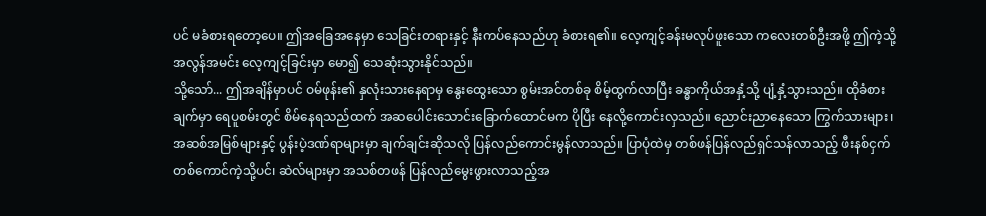ပင် မခံစားရတော့ပေ။ ဤအခြေအနေမှာ သေခြင်းတရားနှင့် နီးကပ်နေသည်ဟု ခံစားရ၏။ လေ့ကျင့်ခန်းမလုပ်ဖူးသော ကလေးတစ်ဦးအဖို့ ဤကဲ့သို့ အလွန်အမင်း လေ့ကျင့်ခြင်းမှာ မော၍ သေဆုံးသွားနိုင်သည်။
သို့သော်... ဤအချိန်မှာပင် ဝမ်ဖုန်း၏ နှလုံးသားနေရာမှ နွေးထွေးသော စွမ်းအင်တစ်ခု စိမ့်ထွက်လာပြီး ခန္ဓာကိုယ်အနှံ့သို့ ပျံ့နှံ့သွားသည်။ ထိုခံစားချက်မှာ ရေပူစမ်းတွင် စိမ်နေရသည်ထက် အဆပေါင်းသောင်းခြောက်ထောင်မက ပိုပြီး နေလို့ကောင်းလှသည်။ ညောင်းညာနေသော ကြွက်သားများ၊ အဆစ်အမြစ်များနှင့် ပွန်းပဲ့ဒဏ်ရာများမှာ ချက်ချင်းဆိုသလို ပြန်လည်ကောင်းမွန်လာသည်။ ပြာပုံထဲမှ တစ်ဖန်ပြန်လည်ရှင်သန်လာသည့် ဖီးနစ်ငှက်တစ်ကောင်ကဲ့သို့ပင်၊ ဆဲလ်များမှာ အသစ်တဖန် ပြန်လည်မွေးဖွားလာသည့်အ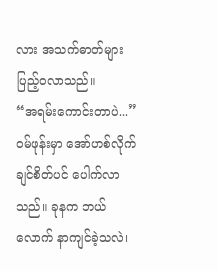လား အသက်ဓာတ်များ ပြည့်ဝလာသည်။
“အရမ်းကောင်းတာပဲ...” ဝမ်ဖုန်းမှာ အော်ဟစ်လိုက်ချင်စိတ်ပင် ပေါက်လာသည်။ ခုနက ဘယ်လောက် နာကျင်ခဲ့သလဲ၊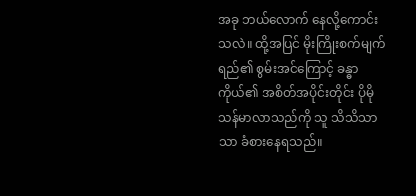အခု ဘယ်လောက် နေလို့ကောင်းသလဲ။ ထို့အပြင် မိုးကြိုးစက်မျက်ရည်၏ စွမ်းအင်ကြောင့် ခန္ဓာကိုယ်၏ အစိတ်အပိုင်းတိုင်း ပိုမိုသန်မာလာသည်ကို သူ သိသိသာသာ ခံစားနေရသည်။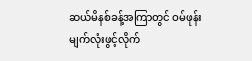ဆယ်မိနစ်ခန့်အကြာတွင် ဝမ်ဖုန်း မျက်လုံးဖွင့်လိုက်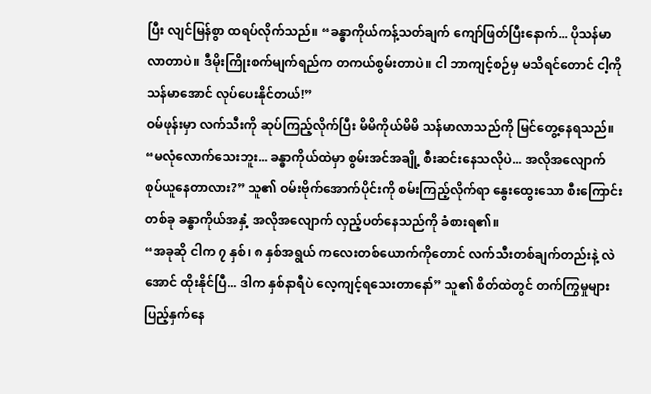ပြီး လျင်မြန်စွာ ထရပ်လိုက်သည်။ “ခန္ဓာကိုယ်ကန့်သတ်ချက် ကျော်ဖြတ်ပြီးနောက်... ပိုသန်မာလာတာပဲ။ ဒီမိုးကြိုးစက်မျက်ရည်က တကယ်စွမ်းတာပဲ။ ငါ ဘာကျင့်စဉ်မှ မသိရင်တောင် ငါ့ကို သန်မာအောင် လုပ်ပေးနိုင်တယ်!”
ဝမ်ဖုန်းမှာ လက်သီးကို ဆုပ်ကြည့်လိုက်ပြီး မိမိကိုယ်မိမိ သန်မာလာသည်ကို မြင်တွေ့နေရသည်။ “မလုံလောက်သေးဘူး... ခန္ဓာကိုယ်ထဲမှာ စွမ်းအင်အချို့ စီးဆင်းနေသလိုပဲ... အလိုအလျောက် စုပ်ယူနေတာလား?” သူ၏ ဝမ်းဗိုက်အောက်ပိုင်းကို စမ်းကြည့်လိုက်ရာ နွေးထွေးသော စီးကြောင်းတစ်ခု ခန္ဓာကိုယ်အနှံ့ အလိုအလျောက် လှည့်ပတ်နေသည်ကို ခံစားရ၏။
“အခုဆို ငါက ၇ နှစ်၊ ၈ နှစ်အရွယ် ကလေးတစ်ယောက်ကိုတောင် လက်သီးတစ်ချက်တည်းနဲ့ လဲအောင် ထိုးနိုင်ပြီ... ဒါက နှစ်နာရီပဲ လေ့ကျင့်ရသေးတာနော်” သူ၏ စိတ်ထဲတွင် တက်ကြွမှုများ ပြည့်နှက်နေ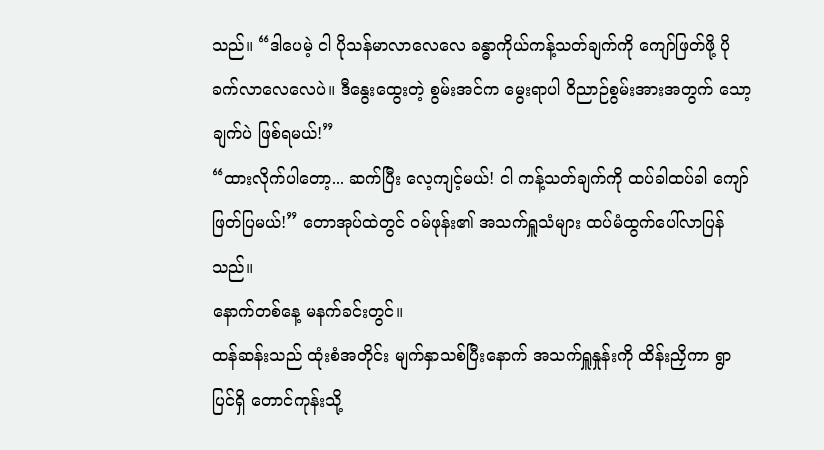သည်။ “ဒါပေမဲ့ ငါ ပိုသန်မာလာလေလေ ခန္ဓာကိုယ်ကန့်သတ်ချက်ကို ကျော်ဖြတ်ဖို့ ပိုခက်လာလေလေပဲ။ ဒီနွေးထွေးတဲ့ စွမ်းအင်က မွေးရာပါ ဝိညာဉ်စွမ်းအားအတွက် သော့ချက်ပဲ ဖြစ်ရမယ်!”
“ထားလိုက်ပါတော့... ဆက်ပြီး လေ့ကျင့်မယ်! ငါ ကန့်သတ်ချက်ကို ထပ်ခါထပ်ခါ ကျော်ဖြတ်ပြမယ်!” တောအုပ်ထဲတွင် ဝမ်ဖုန်း၏ အသက်ရှူသံများ ထပ်မံထွက်ပေါ်လာပြန်သည်။
နောက်တစ်နေ့ မနက်ခင်းတွင်။
ထန်ဆန်းသည် ထုံးစံအတိုင်း မျက်နှာသစ်ပြီးနောက် အသက်ရှူနှုန်းကို ထိန်းညှိကာ ရွာပြင်ရှိ တောင်ကုန်းသို့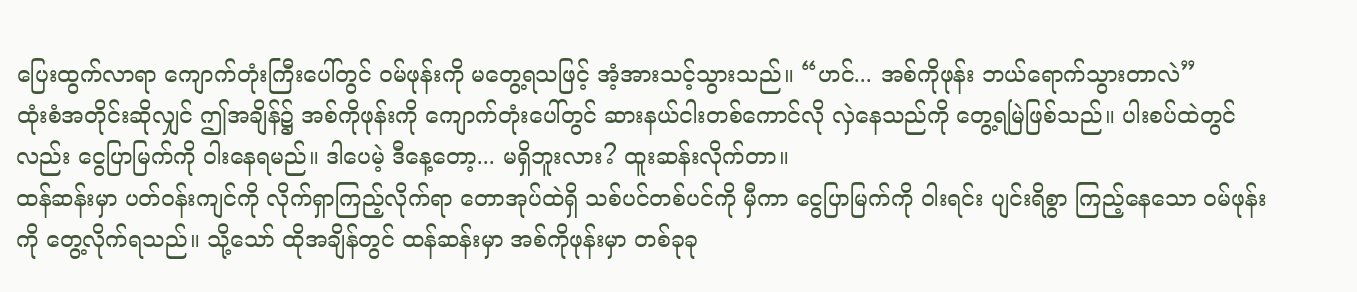ပြေးထွက်လာရာ ကျောက်တုံးကြီးပေါ်တွင် ဝမ်ဖုန်းကို မတွေ့ရသဖြင့် အံ့အားသင့်သွားသည်။ “ဟင်... အစ်ကိုဖုန်း ဘယ်ရောက်သွားတာလဲ”
ထုံးစံအတိုင်းဆိုလျှင် ဤအချိန်၌ အစ်ကိုဖုန်းကို ကျောက်တုံးပေါ်တွင် ဆားနယ်ငါးတစ်ကောင်လို လှဲနေသည်ကို တွေ့ရမြဲဖြစ်သည်။ ပါးစပ်ထဲတွင်လည်း ငွေပြာမြက်ကို ဝါးနေရမည်။ ဒါပေမဲ့ ဒီနေ့တော့... မရှိဘူးလား? ထူးဆန်းလိုက်တာ။
ထန်ဆန်းမှာ ပတ်ဝန်းကျင်ကို လိုက်ရှာကြည့်လိုက်ရာ တောအုပ်ထဲရှိ သစ်ပင်တစ်ပင်ကို မှီကာ ငွေပြာမြက်ကို ဝါးရင်း ပျင်းရိစွာ ကြည့်နေသော ဝမ်ဖုန်းကို တွေ့လိုက်ရသည်။ သို့သော် ထိုအချိန်တွင် ထန်ဆန်းမှာ အစ်ကိုဖုန်းမှာ တစ်ခုခု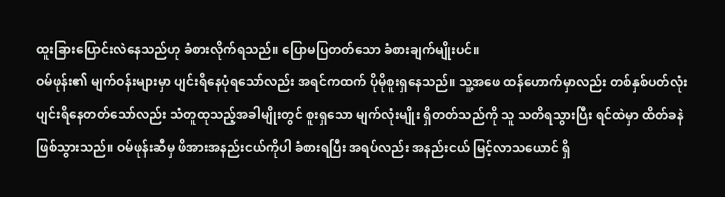ထူးခြားပြောင်းလဲနေသည်ဟု ခံစားလိုက်ရသည်။ ပြောမပြတတ်သော ခံစားချက်မျိုးပင်။
ဝမ်ဖုန်း၏ မျက်ဝန်းများမှာ ပျင်းရိနေပုံရသော်လည်း အရင်ကထက် ပိုမိုစူးရှနေသည်။ သူ့အဖေ ထန်ဟောက်မှာလည်း တစ်နှစ်ပတ်လုံး ပျင်းရိနေတတ်သော်လည်း သံတူထုသည့်အခါမျိုးတွင် စူးရှသော မျက်လုံးမျိုး ရှိတတ်သည်ကို သူ သတိရသွားပြီး ရင်ထဲမှာ ထိတ်ခနဲ ဖြစ်သွားသည်။ ဝမ်ဖုန်းဆီမှ ဖိအားအနည်းငယ်ကိုပါ ခံစားရပြီး အရပ်လည်း အနည်းငယ် မြင့်လာသယောင် ရှိ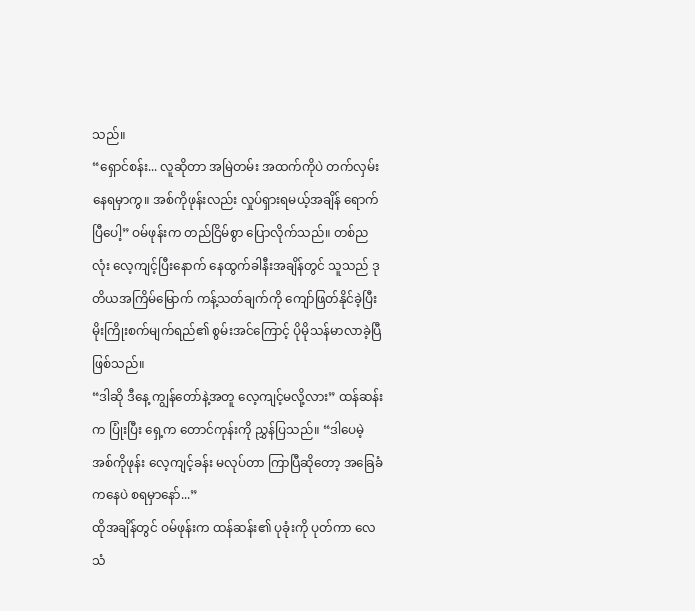သည်။
“ရှောင်စန်း... လူဆိုတာ အမြဲတမ်း အထက်ကိုပဲ တက်လှမ်းနေရမှာကွ။ အစ်ကိုဖုန်းလည်း လှုပ်ရှားရမယ့်အချိန် ရောက်ပြီပေါ့” ဝမ်ဖုန်းက တည်ငြိမ်စွာ ပြောလိုက်သည်။ တစ်ညလုံး လေ့ကျင့်ပြီးနောက် နေထွက်ခါနီးအချိန်တွင် သူသည် ဒုတိယအကြိမ်မြောက် ကန့်သတ်ချက်ကို ကျော်ဖြတ်နိုင်ခဲ့ပြီး မိုးကြိုးစက်မျက်ရည်၏ စွမ်းအင်ကြောင့် ပိုမိုသန်မာလာခဲ့ပြီဖြစ်သည်။
“ဒါဆို ဒီနေ့ ကျွန်တော်နဲ့အတူ လေ့ကျင့်မလို့လား” ထန်ဆန်းက ပြုံးပြီး ရှေ့က တောင်ကုန်းကို ညွှန်ပြသည်။ “ဒါပေမဲ့ အစ်ကိုဖုန်း လေ့ကျင့်ခန်း မလုပ်တာ ကြာပြီဆိုတော့ အခြေခံကနေပဲ စရမှာနော်...”
ထိုအချိန်တွင် ဝမ်ဖုန်းက ထန်ဆန်း၏ ပုခုံးကို ပုတ်ကာ လေသံ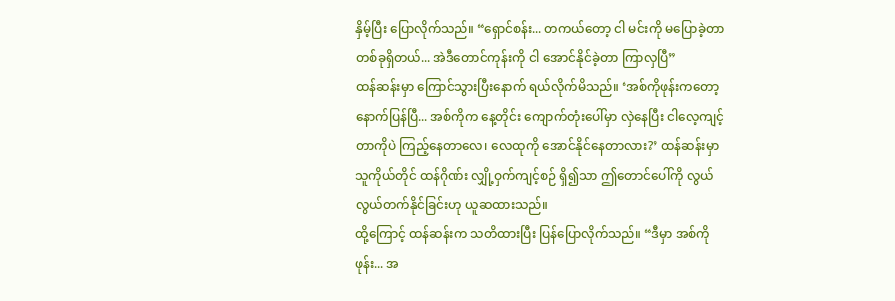နှိမ့်ပြီး ပြောလိုက်သည်။ “ရှောင်စန်း... တကယ်တော့ ငါ မင်းကို မပြောခဲ့တာ တစ်ခုရှိတယ်... အဲဒီတောင်ကုန်းကို ငါ အောင်နိုင်ခဲ့တာ ကြာလှပြီ”
ထန်ဆန်းမှာ ကြောင်သွားပြီးနောက် ရယ်လိုက်မိသည်။ ‘အစ်ကိုဖုန်းကတော့ နောက်ပြန်ပြီ... အစ်ကိုက နေ့တိုင်း ကျောက်တုံးပေါ်မှာ လှဲနေပြီး ငါလေ့ကျင့်တာကိုပဲ ကြည့်နေတာလေ၊ လေထုကို အောင်နိုင်နေတာလား?’ ထန်ဆန်းမှာ သူကိုယ်တိုင် ထန်ဂိုဏ်း လျှို့ဝှက်ကျင့်စဉ် ရှိ၍သာ ဤတောင်ပေါ်ကို လွယ်လွယ်တက်နိုင်ခြင်းဟု ယူဆထားသည်။
ထို့ကြောင့် ထန်ဆန်းက သတိထားပြီး ပြန်ပြောလိုက်သည်။ “ဒီမှာ အစ်ကိုဖုန်း... အ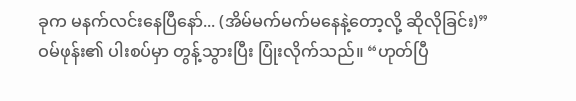ခုက မနက်လင်းနေပြီနော်... (အိမ်မက်မက်မနေနဲ့တော့လို့ ဆိုလိုခြင်း)”
ဝမ်ဖုန်း၏ ပါးစပ်မှာ တွန့်သွားပြီး ပြုံးလိုက်သည်။ “ဟုတ်ပြီ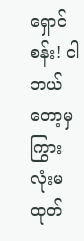ရှောင်စန်း! ငါ ဘယ်တော့မှ ကြွားလုံးမထုတ်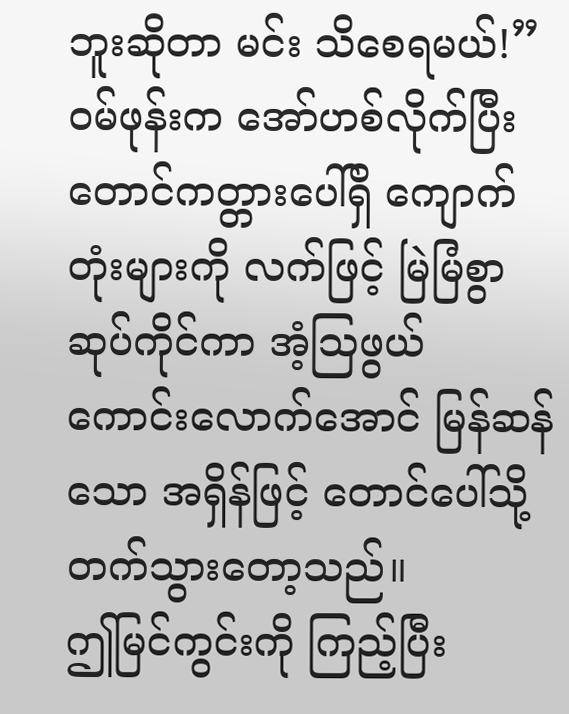ဘူးဆိုတာ မင်း သိစေရမယ်!” ဝမ်ဖုန်းက အော်ဟစ်လိုက်ပြီး တောင်ကတ္တားပေါ်ရှိ ကျောက်တုံးများကို လက်ဖြင့် မြဲမြံစွာ ဆုပ်ကိုင်ကာ အံ့ဩဖွယ် ကောင်းလောက်အောင် မြန်ဆန်သော အရှိန်ဖြင့် တောင်ပေါ်သို့ တက်သွားတော့သည်။
ဤမြင်ကွင်းကို ကြည့်ပြီး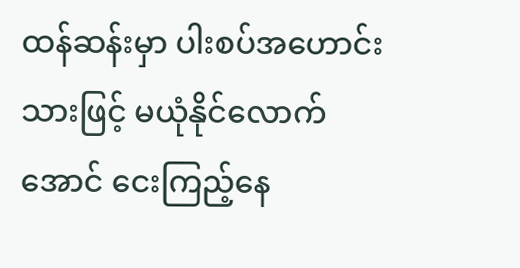ထန်ဆန်းမှာ ပါးစပ်အဟောင်းသားဖြင့် မယုံနိုင်လောက်အောင် ငေးကြည့်နေ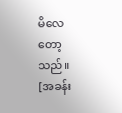မိလေတော့သည်။
[အခန်း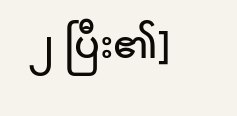၂ ပြီး၏]